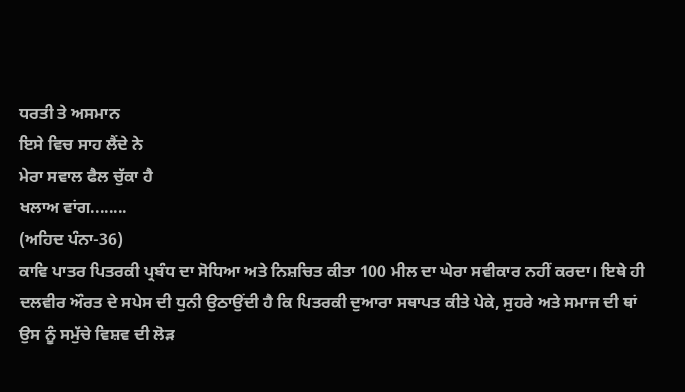ਧਰਤੀ ਤੇ ਅਸਮਾਨ
ਇਸੇ ਵਿਚ ਸਾਹ ਲੈਂਦੇ ਨੇ
ਮੇਰਾ ਸਵਾਲ ਫੈਲ ਚੁੱਕਾ ਹੈ
ਖਲਾਅ ਵਾਂਗ........
(ਅਹਿਦ ਪੰਨਾ-36)
ਕਾਵਿ ਪਾਤਰ ਪਿਤਰਕੀ ਪ੍ਰਬੰਧ ਦਾ ਸੋਧਿਆ ਅਤੇ ਨਿਸ਼ਚਿਤ ਕੀਤਾ 100 ਮੀਲ ਦਾ ਘੇਰਾ ਸਵੀਕਾਰ ਨਹੀਂ ਕਰਦਾ। ਇਥੇ ਹੀ ਦਲਵੀਰ ਔਰਤ ਦੇ ਸਪੇਸ ਦੀ ਧੁਨੀ ਉਠਾਉਂਦੀ ਹੈ ਕਿ ਪਿਤਰਕੀ ਦੁਆਰਾ ਸਥਾਪਤ ਕੀਤੇ ਪੇਕੇ, ਸੁਹਰੇ ਅਤੇ ਸਮਾਜ ਦੀ ਥਾਂ ਉਸ ਨੂੰ ਸਮੁੱਚੇ ਵਿਸ਼ਵ ਦੀ ਲੋੜ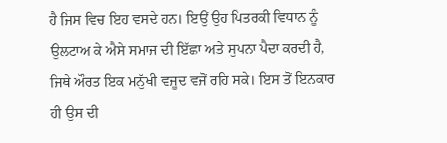ਹੈ ਜਿਸ ਵਿਚ ਇਹ ਵਸਦੇ ਹਨ। ਇਉਂ ਉਹ ਪਿਤਰਕੀ ਵਿਧਾਨ ਨੂੰ ਉਲਟਾਅ ਕੇ ਐਸੇ ਸਮਾਜ ਦੀ ਇੱਛਾ ਅਤੇ ਸੁਪਨਾ ਪੈਦਾ ਕਰਦੀ ਹੈ, ਜਿਥੇ ਔਰਤ ਇਕ ਮਨੁੱਖੀ ਵਜੂਦ ਵਜੋਂ ਰਹਿ ਸਕੇ। ਇਸ ਤੋਂ ਇਨਕਾਰ ਹੀ ਉਸ ਦੀ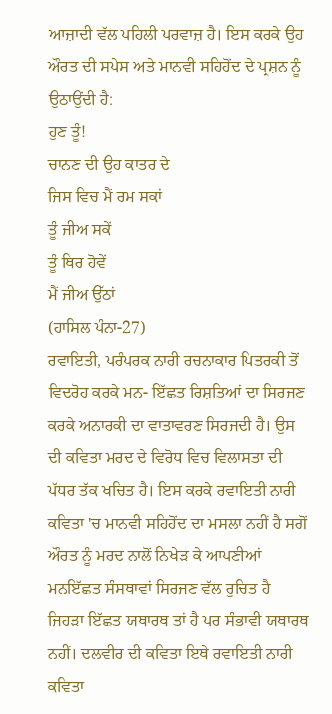ਆਜ਼ਾਦੀ ਵੱਲ ਪਹਿਲੀ ਪਰਵਾਜ਼ ਹੈ। ਇਸ ਕਰਕੇ ਉਹ ਔਰਤ ਦੀ ਸਪੇਸ ਅਤੇ ਮਾਨਵੀ ਸਹਿਹੋਂਦ ਦੇ ਪ੍ਰਸ਼ਨ ਨੂੰ ਉਠਾਉਂਦੀ ਹੈ:
ਹੁਣ ਤੂੰ!
ਚਾਨਣ ਦੀ ਉਹ ਕਾਤਰ ਦੇ
ਜਿਸ ਵਿਚ ਮੈਂ ਰਮ ਸਕਾਂ
ਤੂੰ ਜੀਅ ਸਕੇਂ
ਤੂੰ ਥਿਰ ਹੋਵੇਂ
ਮੈਂ ਜੀਅ ਉੱਠਾਂ
(ਹਾਸਿਲ ਪੰਨਾ-27)
ਰਵਾਇਤੀ, ਪਰੰਪਰਕ ਨਾਰੀ ਰਚਨਾਕਾਰ ਪਿਤਰਕੀ ਤੋਂ ਵਿਦਰੋਹ ਕਰਕੇ ਮਨ- ਇੱਛਤ ਰਿਸ਼ਤਿਆਂ ਦਾ ਸਿਰਜਣ ਕਰਕੇ ਅਨਾਰਕੀ ਦਾ ਵਾਤਾਵਰਣ ਸਿਰਜਦੀ ਹੈ। ਉਸ ਦੀ ਕਵਿਤਾ ਮਰਦ ਦੇ ਵਿਰੋਧ ਵਿਚ ਵਿਲਾਸਤਾ ਦੀ ਪੱਧਰ ਤੱਕ ਖਚਿਤ ਹੈ। ਇਸ ਕਰਕੇ ਰਵਾਇਤੀ ਨਾਰੀ ਕਵਿਤਾ 'ਚ ਮਾਨਵੀ ਸਹਿਹੋਂਦ ਦਾ ਮਸਲਾ ਨਹੀਂ ਹੈ ਸਗੋਂ ਔਰਤ ਨੂੰ ਮਰਦ ਨਾਲੋਂ ਨਿਖੇੜ ਕੇ ਆਪਣੀਆਂ ਮਨਇੱਛਤ ਸੰਸਥਾਵਾਂ ਸਿਰਜਣ ਵੱਲ ਰੁਚਿਤ ਹੈ ਜਿਹੜਾ ਇੱਛਤ ਯਥਾਰਥ ਤਾਂ ਹੈ ਪਰ ਸੰਭਾਵੀ ਯਥਾਰਥ ਨਹੀਂ। ਦਲਵੀਰ ਦੀ ਕਵਿਤਾ ਇਥੇ ਰਵਾਇਤੀ ਨਾਰੀ ਕਵਿਤਾ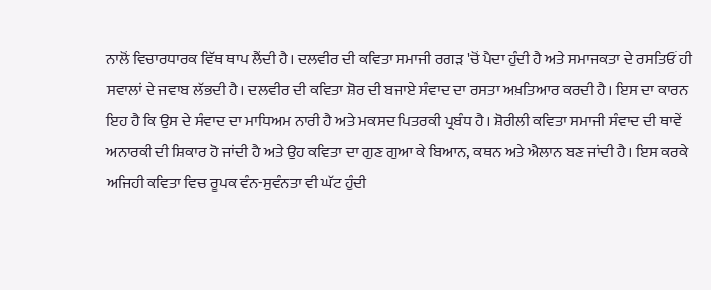ਨਾਲੋਂ ਵਿਚਾਰਧਾਰਕ ਵਿੱਥ ਥਾਪ ਲੈਂਦੀ ਹੈ। ਦਲਵੀਰ ਦੀ ਕਵਿਤਾ ਸਮਾਜੀ ਰਗੜ 'ਚੋਂ ਪੈਦਾ ਹੁੰਦੀ ਹੈ ਅਤੇ ਸਮਾਜਕਤਾ ਦੇ ਰਸਤਿਓਂ ਹੀ ਸਵਾਲਾਂ ਦੇ ਜਵਾਬ ਲੱਭਦੀ ਹੈ। ਦਲਵੀਰ ਦੀ ਕਵਿਤਾ ਸ਼ੋਰ ਦੀ ਬਜਾਏ ਸੰਵਾਦ ਦਾ ਰਸਤਾ ਅਖ਼ਤਿਆਰ ਕਰਦੀ ਹੈ। ਇਸ ਦਾ ਕਾਰਨ ਇਹ ਹੈ ਕਿ ਉਸ ਦੇ ਸੰਵਾਦ ਦਾ ਮਾਧਿਅਮ ਨਾਰੀ ਹੈ ਅਤੇ ਮਕਸਦ ਪਿਤਰਕੀ ਪ੍ਰਬੰਧ ਹੈ। ਸ਼ੋਰੀਲੀ ਕਵਿਤਾ ਸਮਾਜੀ ਸੰਵਾਦ ਦੀ ਥਾਵੇਂ ਅਨਾਰਕੀ ਦੀ ਸ਼ਿਕਾਰ ਹੋ ਜਾਂਦੀ ਹੈ ਅਤੇ ਉਹ ਕਵਿਤਾ ਦਾ ਗੁਣ ਗੁਆ ਕੇ ਬਿਆਨ, ਕਥਨ ਅਤੇ ਐਲਾਨ ਬਣ ਜਾਂਦੀ ਹੈ। ਇਸ ਕਰਕੇ ਅਜਿਹੀ ਕਵਿਤਾ ਵਿਚ ਰੂਪਕ ਵੰਨ-ਸੁਵੰਨਤਾ ਵੀ ਘੱਟ ਹੁੰਦੀ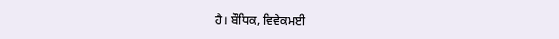ਹੈ। ਬੌਧਿਕ, ਵਿਵੇਕਮਈ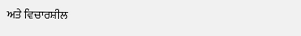ਅਤੇ ਵਿਚਾਰਸ਼ੀਲ